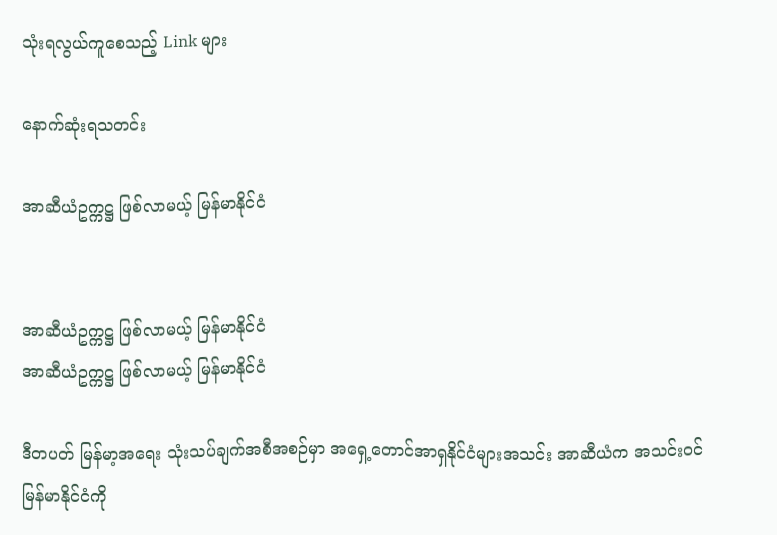သုံးရလွယ်ကူစေသည့် Link များ

နောက်ဆုံးရသတင်း

အာဆီယံဥက္ကဋ္ဌ ဖြစ်လာမယ့် မြန်မာနိုင်ငံ


အာဆီယံဥက္ကဋ္ဌ ဖြစ်လာမယ့် မြန်မာနိုင်ငံ
အာဆီယံဥက္ကဋ္ဌ ဖြစ်လာမယ့် မြန်မာနိုင်ငံ

ဒီတပတ် မြန်မာ့အရေး သုံးသပ်ချက်အစီအစဉ်မှာ အရှေ့တောင်အာရှနိုင်ငံများအသင်း အာဆီယံက အသင်းဝင် မြန်မာနိုင်ငံကို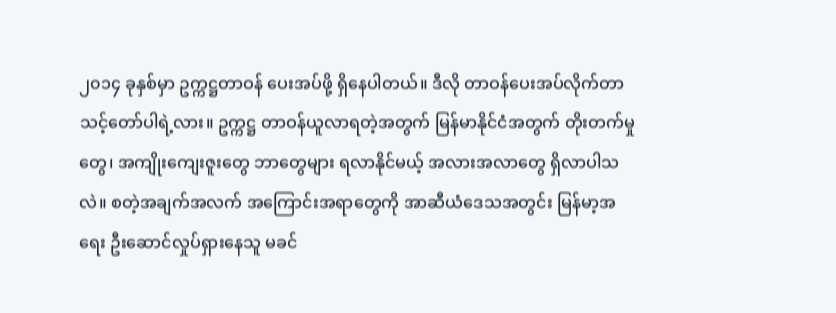၂၀၁၄ ခုနှစ်မှာ ဥက္ကဋ္ဌတာဝန် ပေးအပ်ဖို့ ရှိနေပါတယ်။ ဒီလို တာဝန်ပေးအပ်လိုက်တာ သင့်တော်ပါရဲ့လား။ ဥက္ကဋ္ဌ တာဝန်ယူလာရတဲ့အတွက် မြန်မာနိုင်ငံအတွက် တိုးတက်မှုတွေ၊ အကျိုးကျေးဇူးတွေ ဘာတွေများ ရလာနိုင်မယ့် အလားအလာတွေ ရှိလာပါသလဲ။ စတဲ့အချက်အလက် အကြောင်းအရာတွေကို အာဆီယံဒေသအတွင်း မြန်မာ့အရေး ဦးဆောင်လှုပ်ရှားနေသူ မခင်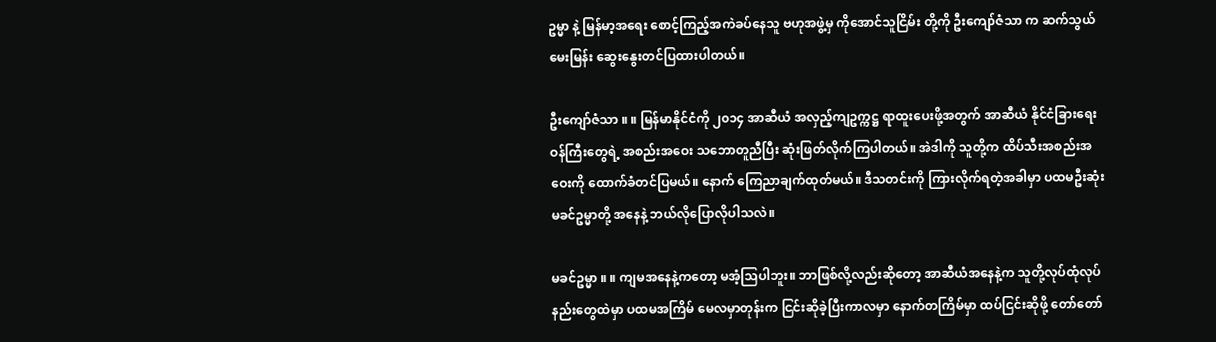ဥမ္မာ နဲ့ မြန်မာ့အရေး စောင့်ကြည့်အကဲခပ်နေသူ ဗဟုအဖွဲ့မှ ကိုအောင်သူငြိမ်း တို့ကို ဦးကျော်ဇံသာ က ဆက်သွယ်မေးမြန်း ဆွေးနွေးတင်ပြထားပါတယ်။

ဦးကျော်ဇံသာ ။ ။ မြန်မာနိုင်ငံကို ၂၀၁၄ အာဆီယံ အလှည့်ကျဥက္ကဋ္ဌ ရာထူးပေးဖို့အတွက် အာဆီယံ နိုင်ငံခြားရေးဝန်ကြီးတွေရဲ့ အစည်းအဝေး သဘောတူညီပြီး ဆုံးဖြတ်လိုက်ကြပါတယ်။ အဲဒါကို သူတို့က ထိပ်သီးအစည်းအဝေးကို ထောက်ခံတင်ပြမယ်။ နောက် ကြေညာချက်ထုတ်မယ်။ ဒီသတင်းကို ကြားလိုက်ရတဲ့အခါမှာ ပထမဦးဆုံး မခင်ဥမ္မာတို့ အနေနဲ့ ဘယ်လိုပြောလိုပါသလဲ။

မခင်ဥမ္မာ ။ ။ ကျမအနေနဲ့ကတော့ မအံ့သြပါဘူး။ ဘာဖြစ်လို့လည်းဆိုတော့ အာဆီယံအနေနဲ့က သူတို့လုပ်ထုံလုပ်နည်းတွေထဲမှာ ပထမအကြိမ် မေလမှာတုန်းက ငြင်းဆိုခဲ့ပြီးကာလမှာ နောက်တကြိမ်မှာ ထပ်ငြင်းဆိုဖို့ တော်တော်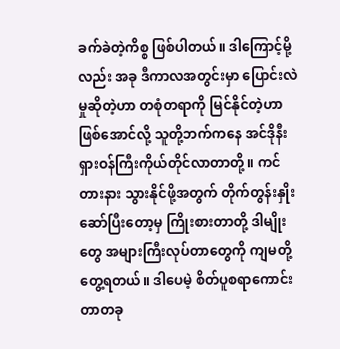ခက်ခဲတဲ့ကိစ္စ ဖြစ်ပါတယ်။ ဒါကြောင့်မို့လည်း အခု ဒီကာလအတွင်းမှာ ပြောင်းလဲမှုဆိုတဲ့ဟာ တစုံတရာကို မြင်နိုင်တဲ့ဟာဖြစ်အောင်လို့ သူတို့ဘက်ကနေ အင်ဒိုနီးရှားဝန်ကြီးကိုယ်တိုင်လာတာတို့။ ကင်တားနား သွားနိုင်ဖို့အတွက် တိုက်တွန်းနှိုးဆော်ပြီးတော့မှ ကြိုးစားတာတို့ ဒါမျိုးတွေ အများကြီးလုပ်တာတွေကို ကျမတို့ တွေ့ရတယ်။ ဒါပေမဲ့ စိတ်ပူစရာကောင်းတာတခု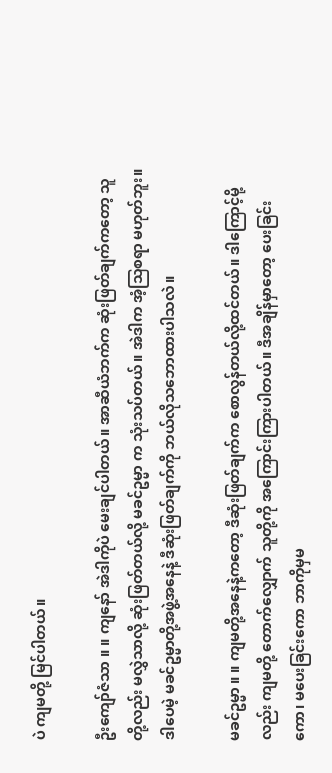ပဲ ကျမတို့ မြင်ပါတယ်။

ဦးကျော်ဇံသာ ။ ။ ကျနော် အဲဒါကိုပဲ မေးချင်ပါတယ်။ အာဆီယံဘက်က ဆုံးဖြတ်ချက်ကတော့ သူတို့လည်း မလွှဲသာလို့ ဆုံးဖြတ်တယ်လို့ မခင်ဥမ္မာ က သုံးသပ်တယ်။ အဲဒါက အံ့သြစရာ မဟုတ်ဘူး။ ဒါပေမဲ့ မခင်ဥမ္မာတို့အဖွဲ့အနေနဲ့ ဒီဆုံးဖြတ်ချက်ကို ဘယ်လိုသဘောထားပါသလဲ။

မခင်ဥမ္မာ ။ ။ ကျမတို့အနေနဲ့ကတော့ ဒီဆုံးဖြတ်ချက်က စောလွန်တယ်လို့ထင်တယ်။ ဒါကြောင့်မို့လည်း ကျမတို့ တောက်လျှောက် သူတို့ကို အကြောင်းကြားပါတယ်။ ဒီအချိန်မှာတော့ ပေးခြင်းကော၊ မပေးခြင်းကော ဘာကိုမှမ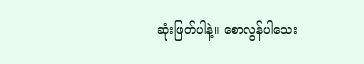ဆုံးဖြတ်ပါနဲ့။ စောလွန်ပါသေး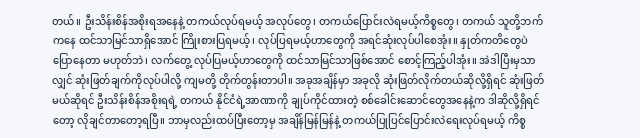တယ်။ ဦးသိန်းစိန်အစိုးရအနေနဲ့ တကယ်လုပ်ရမယ့် အလုပ်တွေ၊ တကယ်ပြောင်းလဲရမယ့်ကိစ္စတွေ၊ တကယ် သူတို့ဘက်ကနေ ထင်သာမြင်သာရှိအောင် ကြိုးစားပြရမယ့်၊ လုပ်ပြရမယ့်ဟာတွေကို အရင်ဆုံးလုပ်ပါစေအုံး။ နှုတ်ကတိတွေပဲ ပြောနေတာ မဟုတ်ဘဲ၊ လက်တွေ့ လုပ်ပြမယ့်ဟာတွေကို ထင်သာမြင်သာဖြစ်အောင် စောင့်ကြည့်ပါအုံး။ အဲဒါပြီးမှသာလျှင် ဆုံးဖြတ်ချက်ကိုလုပ်ပါလို့ ကျမတို့ တိုက်တွန်းတာပါ။ အခုအချိန်မှာ အခုလို ဆုံးဖြတ်လိုက်တယ်ဆိုလို့ရှိရင် ဆုံးဖြတ်မယ်ဆိုရင် ဦးသိန်းစိန်အစိုးရရဲ့ တကယ် နိုင်ငံရဲ့အာဏာကို ချုပ်ကိုင်ထားတဲ့ စစ်ခေါင်းဆောင်တွေအနေနဲ့က ဒါဆိုလို့ရှိရင်တော့ လိုချင်တာတော့ရပြီ။ ဘာမှလည်းထပ်ပြီးတော့မှ အချိန်မြန်မြန်နဲ့ တကယ်ပြုပြင်ပြောင်းလဲရေးလုပ်ရမယ့် ကိစ္စ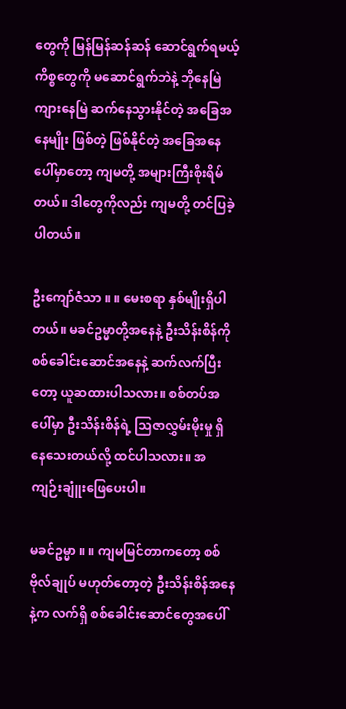တွေကို မြန်မြန်ဆန်ဆန် ဆောင်ရွက်ရမယ့်ကိစ္စတွေကို မဆောင်ရွက်ဘဲနဲ့ ဘိုနေမြဲကျားနေမြဲ ဆက်နေသွားနိုင်တဲ့ အခြေအနေမျိုး ဖြစ်တဲ့ ဖြစ်နိုင်တဲ့ အခြေအနေပေါ်မှာတော့ ကျမတို့ အများကြီးစိုးရိမ်တယ်။ ဒါတွေကိုလည်း ကျမတို့ တင်ပြခဲ့ပါတယ်။

ဦးကျော်ဇံသာ ။ ။ မေးစရာ နှစ်မျိုးရှိပါတယ်။ မခင်ဥမ္မာတို့အနေနဲ့ ဦးသိန်းစိန်ကို စစ်ခေါင်းဆောင်အနေနဲ့ ဆက်လက်ပြီးတော့ ယူဆထားပါသလား။ စစ်တပ်အပေါ်မှာ ဦးသိန်းစိန်ရဲ့ သြဇာလွှမ်းမိုးမှု ရှိနေသေးတယ်လို့ ထင်ပါသလား။ အကျဉ်းချူံးဖြေပေးပါ။

မခင်ဥမ္မာ ။ ။ ကျမမြင်တာကတော့ စစ်ဗိုလ်ချုပ် မဟုတ်တော့တဲ့ ဦးသိန်းစိန်အနေနဲ့က လက်ရှိ စစ်ခေါင်းဆောင်တွေအပေါ်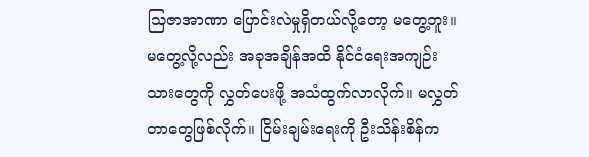သြဇာအာဏာ ပြောင်းလဲမှုရှိတယ်လို့တော့ မတွေ့ဘူး။ မတွေ့လို့လည်း အခုအချိန်အထိ နိုင်ငံရေးအကျဉ်းသားတွေကို လွှတ်ပေးဖို့ အသံထွက်လာလိုက်။ မလွှတ်တာတွေဖြစ်လိုက်။ ငြိမ်းချမ်းရေးကို ဦးသိန်းစိန်က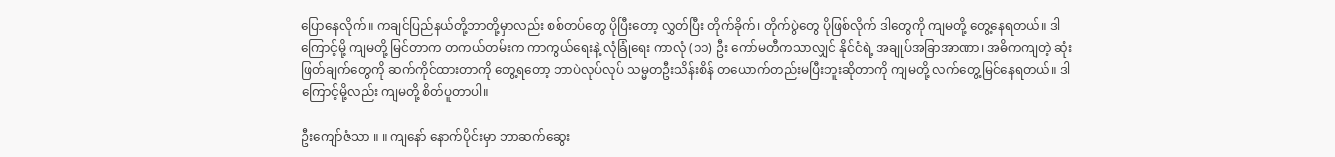ပြောနေလိုက်။ ကချင်ပြည်နယ်တို့ဘာတို့မှာလည်း စစ်တပ်တွေ ပိုပြီးတော့ လွှတ်ပြီး တိုက်ခိုက်၊ တိုက်ပွဲတွေ ပိုဖြစ်လိုက် ဒါတွေကို ကျမတို့ တွေ့နေရတယ်။ ဒါကြောင့်မို့ ကျမတို့ မြင်တာက တကယ်တမ်းက ကာကွယ်ရေးနဲ့ လုံခြုံရေး ကာလုံ (၁၁) ဦး ကော်မတီကသာလျှင် နိုင်ငံရဲ့ အချုပ်အခြာအာဏာ၊ အဓိကကျတဲ့ ဆုံးဖြတ်ချက်တွေကို ဆက်ကိုင်ထားတာကို တွေ့ရတော့ ဘာပဲလုပ်လုပ် သမ္မတဦးသိန်းစိန် တယောက်တည်းမပြီးဘူးဆိုတာကို ကျမတို့ လက်တွေ့မြင်နေရတယ်။ ဒါကြောင့်မို့လည်း ကျမတို့ စိတ်ပူတာပါ။

ဦးကျော်ဇံသာ ။ ။ ကျနော် နောက်ပိုင်းမှာ ဘာဆက်ဆွေး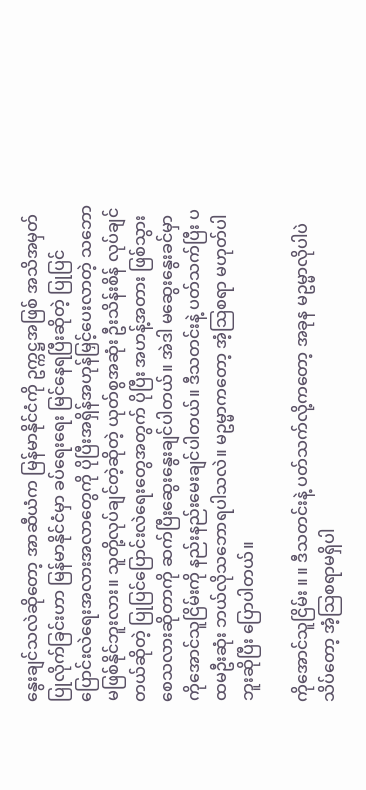နွေးချင်သလဲဆိုတော့ အာဆီယံက မြန်မာနိုင်ငံကို ဥက္ကဋ္ဌအဖြစ် အသိအမှတ်ပြုလိုက်ခြင်းဟာ မြန်မာနိုင်ငံမှာ ခပ်ရေးရေး မြင်နေရပြီးဆိုတဲ့ ပြုပြင်ပြောင်းလဲရေးအလားအလာတွေကို ပိုပြီးအရှိန်အဟုန်မြှင့်ပေးလာတဲ့ သဘောမဖြစ်နိုင်ဘူးလား။ သူတို့လုပ်ချင်တဲ့ဆိုတဲ့ ယုတ်စွအဆုံး ဦးသိန်းစိန် လုပ်ချင်တယ်ဆိုတဲ့ ပြုပြင်ပြောင်းလဲရေးတွေအတွက် ပိုပြီး အဟန့်အတား ဖြစ်သွားစေသလားဆိုတာကို ဆက်ပြီးဆွေးနွေးချင်ပါတယ်။ အဲဒါ မဆွေးနွေးခင်မှာ ကိုအောင်သူငြိမ်းကို နည်းနည်းမေးချင်ပါတယ်။ ဒီသတင်းနဲ့ ပတ်သက်ပြီး ပထမဦးဆုံး ဘယ်လိုသဘောရပါသလဲ။ မဥမ္မာကတော့ အံ့သြစရာ မဟုတ်ပါဘူးဆိုပြီး ပြောပါတယ်။

ကိုအောင်သူငြိမ်း ။ ။ ဒီသတင်းနဲ့ ပတ်သက်လို့ကတော့ အခုန မဥမ္မာလိုပါပဲ သိပ်တော့ အံ့သြစရာမရှိပါ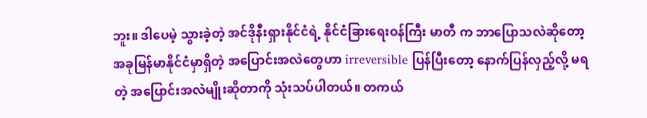ဘူး။ ဒါပေမဲ့ သွားခဲ့တဲ့ အင်ဒိုနီးရှားနိုင်ငံရဲ့ နိုင်ငံခြားရေးဝန်ကြီး မာတီ က ဘာပြောသလဲဆိုတော့ အခုမြန်မာနိုင်ငံမှာရှိတဲ့ အပြောင်းအလဲတွေဟာ irreversible ပြန်ပြီးတော့ နောက်ပြန်လှည့်လို့ မရတဲ့ အပြောင်းအလဲမျိုးဆိုတာကို သုံးသပ်ပါတယ်။ တကယ်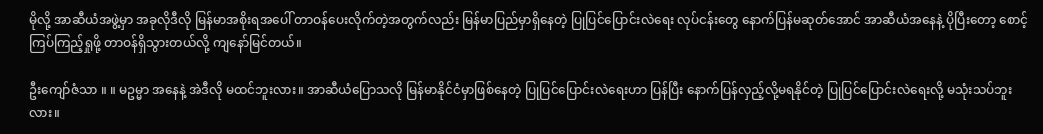မိုလို့ အာဆီယံအဖွဲ့မှာ အခုလိုဒီလို မြန်မာအစိုးရအပေါ် တာဝန်ပေးလိုက်တဲ့အတွက်လည်း မြန်မာပြည်မှာရှိနေတဲ့ ပြုပြင်ပြောင်းလဲရေး လုပ်ငန်းတွေ နောက်ပြန်မဆုတ်အောင် အာဆီယံအနေနဲ့ ပိုပြီးတော့ စောင့်ကြပ်ကြည့်ရှုဖို့ တာဝန်ရှိသွားတယ်လို့ ကျနော်မြင်တယ်။

ဦးကျော်ဇံသာ ။ ။ မဥမ္မာ အနေနဲ့ အဲဒီလို မထင်ဘူးလား။ အာဆီယံပြောသလို မြန်မာနိုင်ငံမှာဖြစ်နေတဲ့ ပြုပြင်ပြောင်းလဲရေးဟာ ပြန်ပြီး နောက်ပြန်လှည့်လို့မရနိုင်တဲ့ ပြုပြင်ပြောင်းလဲရေးလို့ မသုံးသပ်ဘူးလား။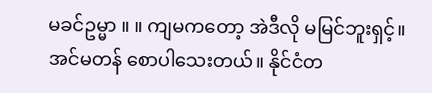မခင်ဥမ္မာ ။ ။ ကျမကတော့ အဲဒီလို မမြင်ဘူးရှင့်။ အင်မတန် စောပါသေးတယ်။ နိုင်ငံတ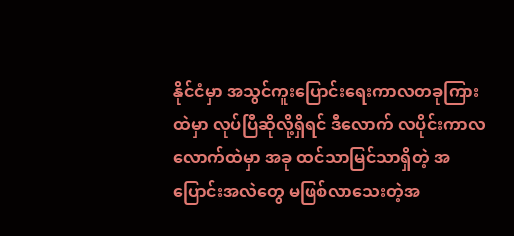နိုင်ငံမှာ အသွင်ကူးပြောင်းရေးကာလတခုကြားထဲမှာ လုပ်ပြီဆိုလို့ရှိရင် ဒီလောက် လပိုင်းကာလလောက်ထဲမှာ အခု ထင်သာမြင်သာရှိတဲ့ အပြောင်းအလဲတွေ မဖြစ်လာသေးတဲ့အ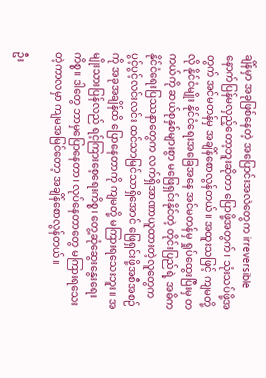ချိန်မှာ အခုဖြစ်နေတဲ့ အပြောင်းအလဲတွေက irreversible နောက်ပြန်မလှည့်တော့ဘူးဆိုတာ ပြောဖို့အတွက်၊ သုံးသပ်ဖို့အတွက် အင်မတန်မှ အချိန်စောလွန်တယ်။ အထူးသဖြင့် ကျမတို့လို နိုင်ငံမျိုး နိုင်ငံရေးအခြေအနေ အင်မတန်မှ ရှုပ်ထွေးပြီးမှ တကယ်ကို ဆယ်စုနှစ်များစွာ မဖြေရှင်းနိုင်တဲ့ တိုင်းပြည်ရဲ့ အဓိက နိုင်ငံရေးပြဿနာတွေက လက်ရှိအာဏာယူထားတဲ့လူတွေက ပွင့်ပွင့်လင်းလင်း ထင်သာမြင်သာရှိအောင် ဖြေရှင်းဖို့အစီအစဉ်ကို အခုအချိန်ထိ ပြောနေတာကို ကျမတို့ မကြားရသေးဘူး။ အမျိုးသားပြန်လည် ရင့်ကြားစေ့ရေးကိစ္စ၊ တွေ့ဆုံဆွေးနွေးရေးကိစ္စ။ ဒါတွေ ဘာမှပြောနေတာ၊ လုပ်နေတာတွေ မကြားရသေးတဲ့ကာလမှာ ကျမအမြင်တော့ အချိန်စောလွန်တယ်။

ဦး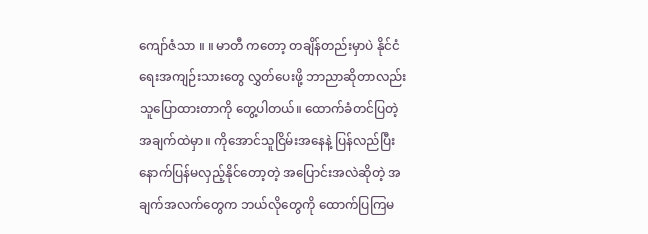ကျော်ဇံသာ ။ ။ မာတီ ကတော့ တချိန်တည်းမှာပဲ နိုင်ငံရေးအကျဉ်းသားတွေ လွှတ်ပေးဖို့ ဘာညာဆိုတာလည်း သူပြောထားတာကို တွေ့ပါတယ်။ ထောက်ခံတင်ပြတဲ့ အချက်ထဲမှာ။ ကိုအောင်သူငြိမ်းအနေနဲ့ ပြန်လည်ပြီး နောက်ပြန်မလှည့်နိုင်တော့တဲ့ အပြောင်းအလဲဆိုတဲ့ အချက်အလက်တွေက ဘယ်လိုတွေကို ထောက်ပြကြမ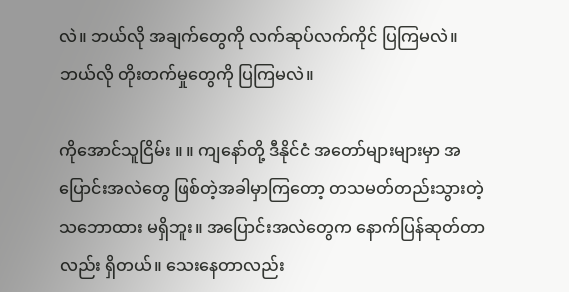လဲ။ ဘယ်လို အချက်တွေကို လက်ဆုပ်လက်ကိုင် ပြကြမလဲ။ ဘယ်လို တိုးတက်မှုတွေကို ပြကြမလဲ။

ကိုအောင်သူငြိမ်း ။ ။ ကျနော်တို့ ဒီနိုင်ငံ အတော်များများမှာ အပြောင်းအလဲတွေ ဖြစ်တဲ့အခါမှာကြတော့ တသမတ်တည်းသွားတဲ့ သဘောထား မရှိဘူး။ အပြောင်းအလဲတွေက နောက်ပြန်ဆုတ်တာလည်း ရှိတယ်။ သေးနေတာလည်း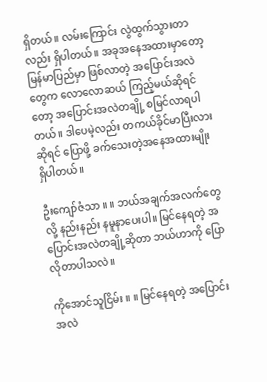ရှိတယ်။ လမ်းကြောင်း လွဲထွက်သွားတာလည်း ရှိပါတယ်။ အခုအနေအထားမှာတော့ မြန်မာပြည်မှာ ဖြစ်လာတဲ့ အပြောင်းအလဲတွေက လောလောဆယ် ကြည့်မယ်ဆိုရင်တော့ အပြောင်းအလဲတချို့ စမြင်လာရပါတယ်။ ဒါပေမဲ့လည်း တကယ်ခိုင်မာပြီးလားဆိုရင် ပြောဖို့ ခက်သေးတဲ့အနေအထားမျိုး ရှိပါတယ်။

ဦးကျော်ဇံသာ ။ ။ ဘယ်အချက်အလက်တွေလို့ နည်းနည်း နမူနာပေးပါ။ မြင်နေရတဲ့ အပြောင်းအလဲတချို့ဆိုတာ ဘယ်ဟာကို ပြောလိုတာပါသလဲ။

ကိုအောင်သူငြိမ်း ။ ။ မြင်နေရတဲ့ အပြောင်းအလဲ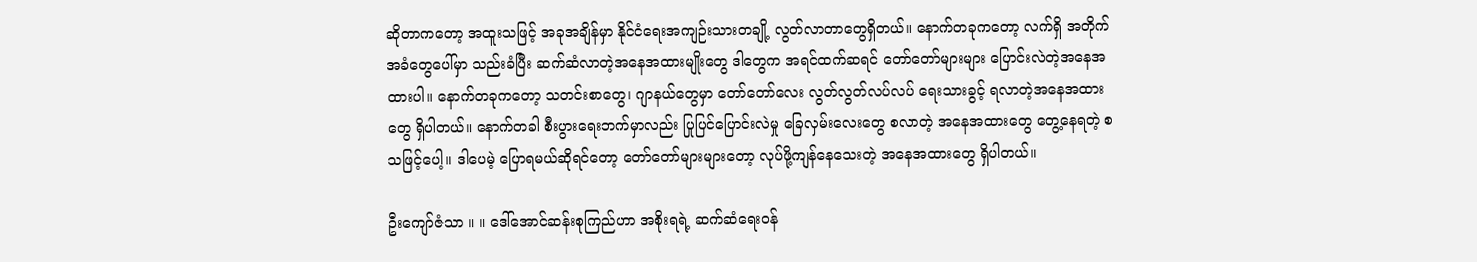ဆိုတာကတော့ အထူးသဖြင့် အခုအချိန်မှာ နိုင်ငံရေးအကျဉ်းသားတချို့ လွတ်လာတာတွေရှိတယ်။ နောက်တခုကတော့ လက်ရှိ အတိုက်အခံတွေပေါ်မှာ သည်းခံပြီး ဆက်ဆံလာတဲ့အနေအထားမျိုးတွေ ဒါတွေက အရင်ထက်ဆရင် တော်တော်များများ ပြောင်းလဲတဲ့အနေအထားပါ။ နောက်တခုကတော့ သတင်းစာတွေ၊ ဂျာနယ်တွေမှာ တော်တော်လေး လွတ်လွတ်လပ်လပ် ရေးသားခွင့် ရလာတဲ့အနေအထားတွေ ရှိပါတယ်။ နောက်တခါ စီးပွားရေးဘက်မှာလည်း ပြုပြင်ပြောင်းလဲမှု ခြေလှမ်းလေးတွေ စလာတဲ့ အနေအထားတွေ တွေ့နေရတဲ့ စသဖြင့်ပေါ့။ ဒါပေမဲ့ ပြောရမယ်ဆိုရင်တော့ တော်တော်များများတော့ လုပ်ဖို့ကျန်နေသေးတဲ့ အနေအထားတွေ ရှိပါတယ်။

ဦးကျော်ဇံသာ ။ ။ ဒေါ်အောင်ဆန်းစုကြည်ဟာ အစိုးရရဲ့ ဆက်ဆံရေးဝန်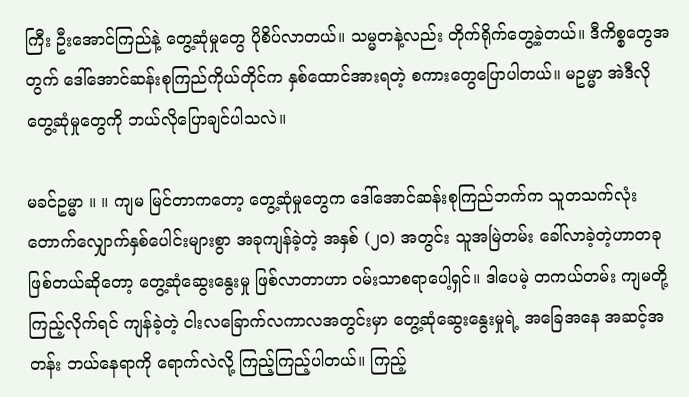ကြီး ဦးအောင်ကြည်နဲ့ တွေ့ဆုံမှုတွေ ပိုစိပ်လာတယ်။ သမ္မတနဲ့လည်း တိုက်ရိုက်တွေ့ခဲ့တယ်။ ဒီကိစ္စတွေအတွက် ဒေါ်အောင်ဆန်းစုကြည်ကိုယ်တိုင်က နှစ်ထောင်အားရတဲ့ စကားတွေပြောပါတယ်။ မဥမ္မာ အဲဒီလို တွေ့ဆုံမှုတွေကို ဘယ်လိုပြောချင်ပါသလဲ။

မခင်ဥမ္မာ ။ ။ ကျမ မြင်တာကတော့ တွေ့ဆုံမှုတွေက ဒေါ်အောင်ဆန်းစုကြည်ဘက်က သူတသက်လုံး တောက်လျှောက်နှစ်ပေါင်းများစွာ အခုကျန်ခဲ့တဲ့ အနှစ် (၂၀) အတွင်း သူအမြဲတမ်း ခေါ်လာခဲ့တဲ့ဟာတခုဖြစ်တယ်ဆိုတော့ တွေ့ဆုံဆွေးနွေးမှု ဖြစ်လာတာဟာ ဝမ်းသာစရာပေါ့ရှင်။ ဒါပေမဲ့ တကယ်တမ်း ကျမတို့ ကြည့်လိုက်ရင် ကျန်ခဲ့တဲ့ ငါးလခြောက်လကာလအတွင်းမှာ တွေ့ဆုံဆွေးနွေးမှုရဲ့ အခြေအနေ အဆင့်အတန်း ဘယ်နေရာကို ရောက်လဲလို့ ကြည့်ကြည့်ပါတယ်။ ကြည့်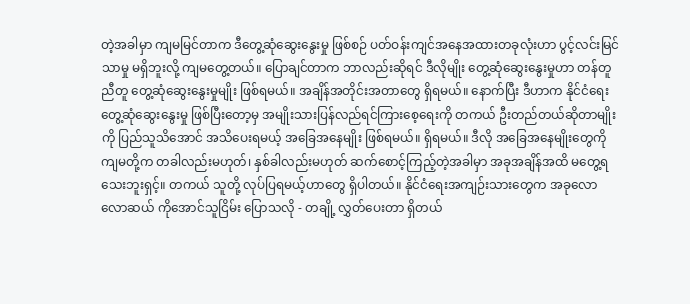တဲ့အခါမှာ ကျမမြင်တာက ဒီတွေ့ဆုံဆွေးနွေးမှု ဖြစ်စဉ် ပတ်ဝန်းကျင်အနေအထားတခုလုံးဟာ ပွင့်လင်းမြင်သာမှု မရှိဘူးလို့ ကျမတွေ့တယ်။ ပြောချင်တာက ဘာလည်းဆိုရင် ဒီလိုမျိုး တွေ့ဆုံဆွေးနွေးမှုဟာ တန်တူညီတူ တွေ့ဆုံဆွေးနွေးမှုမျိုး ဖြစ်ရမယ်။ အချိန်အတိုင်းအတာတွေ ရှိရမယ်။ နောက်ပြီး ဒီဟာက နိုင်ငံရေးတွေ့ဆုံဆွေးနွေးမှု ဖြစ်ပြီးတော့မှ အမျိုးသားပြန်လည်ရင်ကြားစေ့ရေးကို တကယ် ဦးတည်တယ်ဆိုတာမျိုးကို ပြည်သူသိအောင် အသိပေးရမယ့် အခြေအနေမျိုး ဖြစ်ရမယ်။ ရှိရမယ်။ ဒီလို အခြေအနေမျိုးတွေကို ကျမတို့က တခါလည်းမဟုတ်၊ နှစ်ခါလည်းမဟုတ် ဆက်စောင့်ကြည့်တဲ့အခါမှာ အခုအချိန်အထိ မတွေ့ရသေးဘူးရှင့်။ တကယ် သူတို့ လုပ်ပြရမယ့်ဟာတွေ ရှိပါတယ်။ နိုင်ငံရေးအကျဉ်းသားတွေက အခုလောလောဆယ် ကိုအောင်သူငြိမ်း ပြောသလို - တချို့ လွှတ်ပေးတာ ရှိတယ်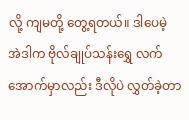လို့ ကျမတို့ တွေ့ရတယ်။ ဒါပေမဲ့ အဲဒါက ဗိုလ်ချုပ်သန်းရွှေ လက်အောက်မှာလည်း ဒီလိုပဲ လွှတ်ခဲ့တာ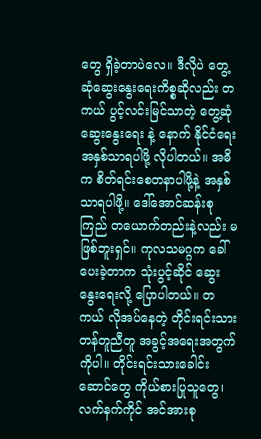တွေ ရှိခဲ့တာပဲလေ။ ဒီလိုပဲ တွေ့ဆုံဆွေးနွေးရေးကိစ္စဆိုလည်း တကယ် ပွင့်လင်းမြင်သာတဲ့ တွေ့ဆုံဆွေးနွေးရေး နဲ့ နောက် နိုင်ငံရေး အနှစ်သာရပါဖို့ လိုပါတယ်။ အဓိက စိတ်ရင်းစေတနာပါဖို့နဲ့ အနှစ်သာရပါဖို့။ ဒေါ်အောင်ဆန်းစုကြည် တယောက်တည်းနဲ့လည်း မဖြစ်ဘူးရှင်။ ကုလသမဂ္ဂက ခေါ်ပေးခဲ့တာက သုံးပွင့်ဆိုင် ဆွေးနွေးရေးလို့ ပြောပါတယ်။ တကယ် လိုအပ်နေတဲ့ တိုင်းရင်းသားတန်တူညီတူ အခွင့်အရေးအတွက်ကိုပါ။ တိုင်းရင်းသားခေါင်းဆောင်တွေ ကိုယ်စားပြုသူတွေ၊ လက်နက်ကိုင် အင်အားစု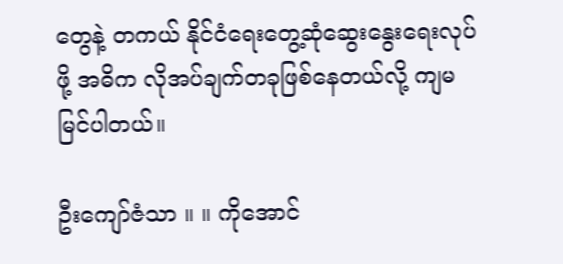တွေနဲ့ တကယ် နိုင်ငံရေးတွေ့ဆုံဆွေးနွေးရေးလုပ်ဖို့ အဓိက လိုအပ်ချက်တခုဖြစ်နေတယ်လို့ ကျမ မြင်ပါတယ်။

ဦးကျော်ဇံသာ ။ ။ ကိုအောင်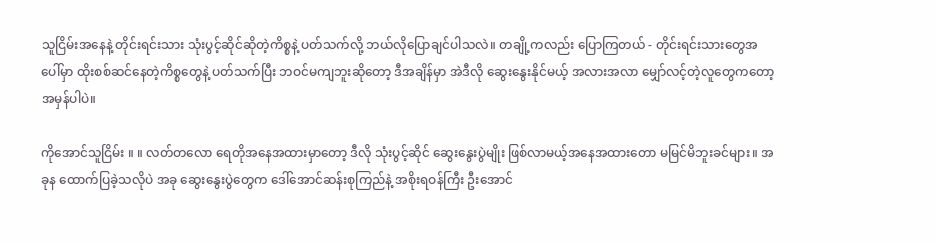သူငြိမ်းအနေနဲ့ တိုင်းရင်းသား သုံးပွင့်ဆိုင်ဆိုတဲ့ကိစ္စနဲ့ ပတ်သက်လို့ ဘယ်လိုပြောချင်ပါသလဲ။ တချို့ကလည်း ပြောကြတယ် - တိုင်းရင်းသားတွေအပေါ်မှာ ထိုးစစ်ဆင်နေတဲ့ကိစ္စတွေနဲ့ ပတ်သက်ပြီး ဘဝင်မကျဘူးဆိုတော့ ဒီအချိန်မှာ အဲဒီလို ဆွေးနွေးနိုင်မယ့် အလားအလာ မျှော်လင့်တဲ့လူတွေကတော့ အမှန်ပါပဲ။

ကိုအောင်သူငြိမ်း ။ ။ လတ်တလော ရေတိုအနေအထားမှာတော့ ဒီလို သုံးပွင့်ဆိုင် ဆွေးနွေးပွဲမျိုး ဖြစ်လာမယ့်အနေအထားတော မမြင်မိဘူးခင်များ။ အခုန ထောက်ပြခဲ့သလိုပဲ အခု ဆွေးနွေးပွဲတွေက ဒေါ်အောင်ဆန်းစုကြည်နဲ့ အစိုးရဝန်ကြီး ဦးအောင်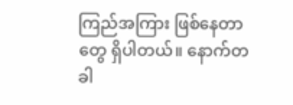ကြည်အကြား ဖြစ်နေတာတွေ ရှိပါတယ်။ နောက်တခါ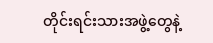တိုင်းရင်းသားအဖွဲ့တွေနဲ့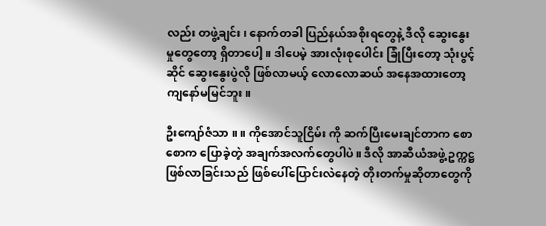လည်း တဖွဲ့ချင်း၊ နောက်တခါ ပြည်နယ်အစိုးရတွေနဲ့ ဒီလို ဆွေးနွေးမှုတွေတော့ ရှိတာပေါ့။ ဒါပေမဲ့ အားလုံးစုပေါင်း ခြုံပြီးတော့ သုံးပွင့်ဆိုင် ဆွေးနွေးပွဲလို ဖြစ်လာမယ့် လောလောဆယ် အနေအထားတော့ ကျနော်မမြင်ဘူး။

ဦးကျော်ဇံသာ ။ ။ ကိုအောင်သူငြိမ်း ကို ဆက်ပြီးမေးချင်တာက စောစောက ပြောခဲ့တဲ့ အချက်အလက်တွေပါပဲ။ ဒီလို အာဆီယံအဖွဲ့ ဥက္ကဋ္ဌ ဖြစ်လာခြင်းသည် ဖြစ်ပေါ်ပြောင်းလဲနေတဲ့ တိုးတက်မှုဆိုတာတွေကို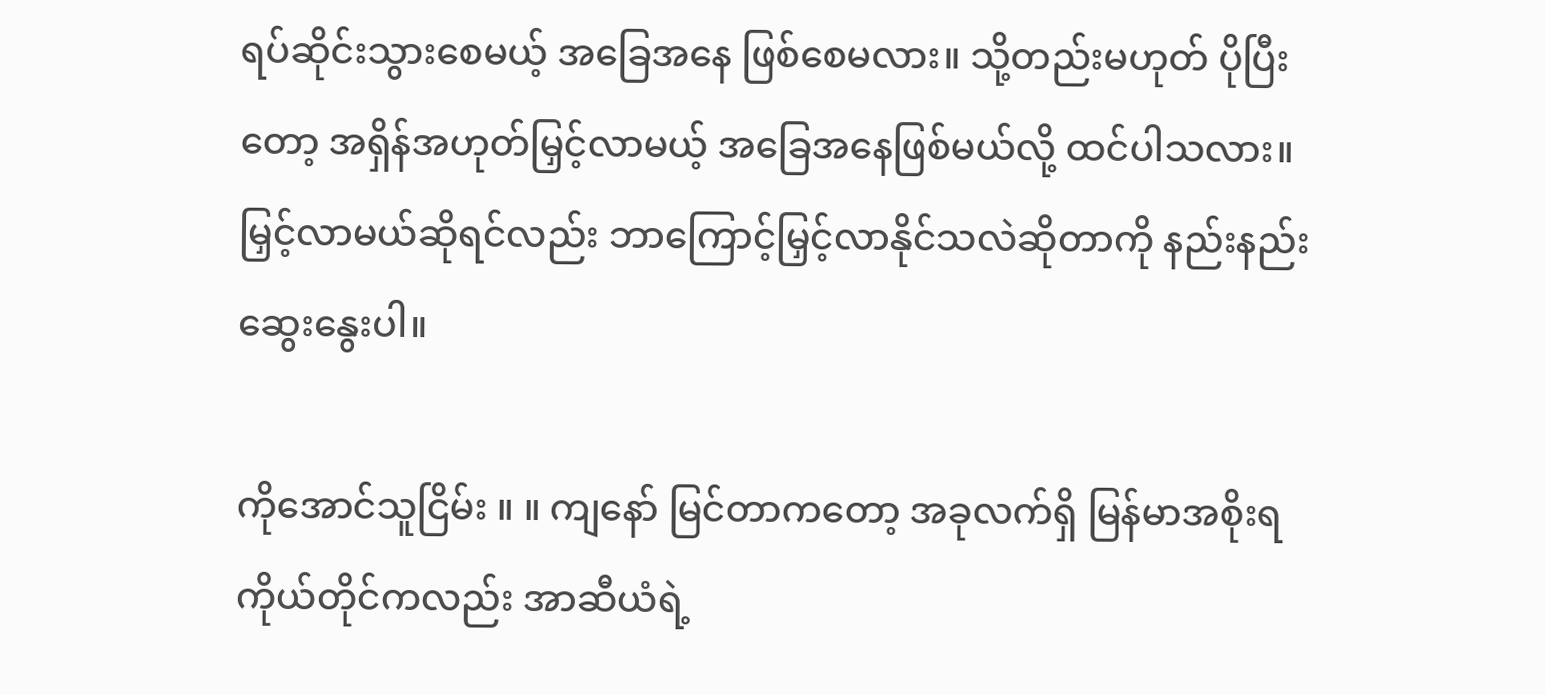ရပ်ဆိုင်းသွားစေမယ့် အခြေအနေ ဖြစ်စေမလား။ သို့တည်းမဟုတ် ပိုပြီးတော့ အရှိန်အဟုတ်မြှင့်လာမယ့် အခြေအနေဖြစ်မယ်လို့ ထင်ပါသလား။ မြှင့်လာမယ်ဆိုရင်လည်း ဘာကြောင့်မြှင့်လာနိုင်သလဲဆိုတာကို နည်းနည်းဆွေးနွေးပါ။

ကိုအောင်သူငြိမ်း ။ ။ ကျနော် မြင်တာကတော့ အခုလက်ရှိ မြန်မာအစိုးရကိုယ်တိုင်ကလည်း အာဆီယံရဲ့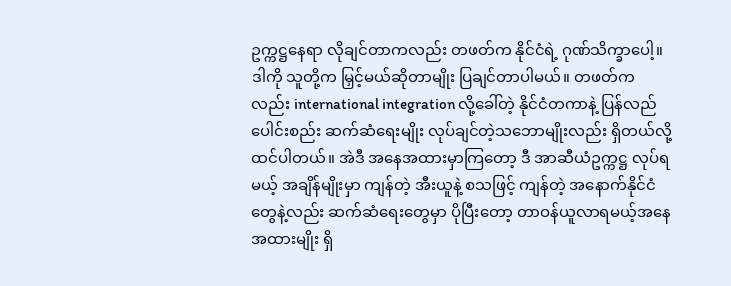ဥက္ကဋ္ဌနေရာ လိုချင်တာကလည်း တဖတ်က နိုင်ငံရဲ့ ဂုဏ်သိက္ခာပေါ့။ ဒါကို သူတို့က မြှင့်မယ်ဆိုတာမျိုး ပြချင်တာပါမယ်။ တဖတ်ကလည်း international integration လို့ခေါ်တဲ့ နိုင်ငံတကာနဲ့ ပြန်လည်ပေါင်းစည်း ဆက်ဆံရေးမျိုး လုပ်ချင်တဲ့သဘောမျိုးလည်း ရှိတယ်လို့ ထင်ပါတယ်။ အဲဒီ အနေအထားမှာကြတော့ ဒီ အာဆီယံဥက္ကဋ္ဌ လုပ်ရမယ့် အချိန်မျိုးမှာ ကျန်တဲ့ အီးယူနဲ့ စသဖြင့် ကျန်တဲ့ အနောက်နိုင်ငံတွေနဲ့လည်း ဆက်ဆံရေးတွေမှာ ပိုပြီးတော့ တာဝန်ယူလာရမယ့်အနေအထားမျိုး ရှိ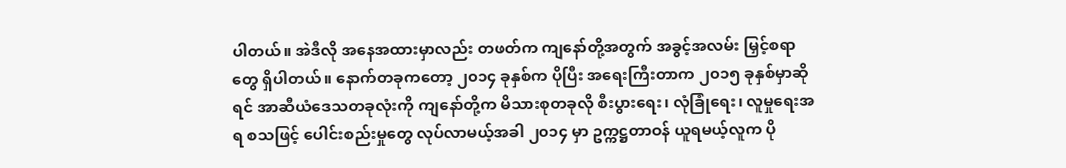ပါတယ်။ အဲဒီလို အနေအထားမှာလည်း တဖတ်က ကျနော်တို့အတွက် အခွင့်အလမ်း မြှင့်စရာတွေ ရှိပါတယ်။ နောက်တခုကတော့ ၂၀၁၄ ခုနှစ်က ပိုပြီး အရေးကြီးတာက ၂၀၁၅ ခုနှစ်မှာဆိုရင် အာဆီယံဒေသတခုလုံးကို ကျနော်တို့က မိသားစုတခုလို စီးပွားရေး၊ လုံခြုံရေး၊ လူမှုရေးအရ စသဖြင့် ပေါင်းစည်းမှုတွေ လုပ်လာမယ့်အခါ ၂၀၁၄ မှာ ဥက္ကဋ္ဌတာဝန် ယူရမယ့်လူက ပို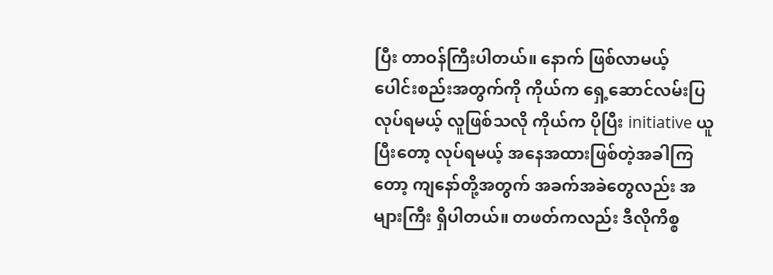ပြီး တာဝန်ကြီးပါတယ်။ နောက် ဖြစ်လာမယ့် ပေါင်းစည်းအတွက်ကို ကိုယ်က ရှေ့ဆောင်လမ်းပြလုပ်ရမယ့် လူဖြစ်သလို ကိုယ်က ပိုပြီး initiative ယူပြီးတော့ လုပ်ရမယ့် အနေအထားဖြစ်တဲ့အခါကြတော့ ကျနော်တို့အတွက် အခက်အခဲတွေလည်း အများကြီး ရှိပါတယ်။ တဖတ်ကလည်း ဒီလိုကိစ္စ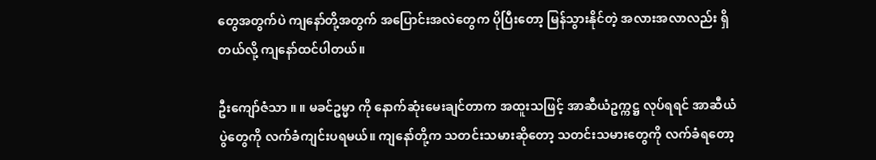တွေအတွက်ပဲ ကျနော်တို့အတွက် အပြောင်းအလဲတွေက ပိုပြီးတော့ မြန်သွားနိုင်တဲ့ အလားအလာလည်း ရှိတယ်လို့ ကျနော်ထင်ပါတယ်။

ဦးကျော်ဇံသာ ။ ။ မခင်ဥမ္မာ ကို နောက်ဆုံးမေးချင်တာက အထူးသဖြင့် အာဆီယံဥက္ကဋ္ဌ လုပ်ရရင် အာဆီယံပွဲတွေကို လက်ခံကျင်းပရမယ်။ ကျနော်တို့က သတင်းသမားဆိုတော့ သတင်းသမားတွေကို လက်ခံရတော့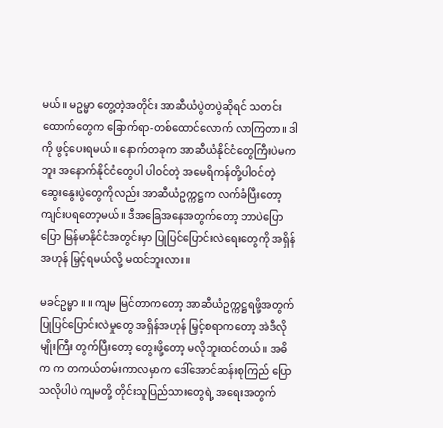မယ်။ မဥမ္မာ တွေ့တဲ့အတိုင်း အာဆီယံပွဲတပွဲဆိုရင် သတင်းထောက်တွေက ခြောက်ရာ-တစ်ထောင်လောက် လာကြတာ။ ဒါကို ဖွင့်ပေးရမယ်။ နောက်တခုက အာဆီယံနိုင်ငံတွေကြီးပဲမကဘူး အနောက်နိုင်ငံတွေပါ ပါဝင်တဲ့ အမေရိကန်တို့ပါဝင်တဲ့ ဆွေးနွေးပွဲတွေကိုလည်း အာဆီယံဥက္ကဋ္ဌက လက်ခံပြီးတော့ ကျင်းပရတော့မယ်။ ဒီအခြေအနေအတွက်တော့ ဘာပဲပြောပြော မြန်မာနိုင်ငံအတွင်းမှာ ပြုပြင်ပြောင်းလဲရေးတွေကို အရှိန်အဟုန် မြှင့်ရမယ်လို့ မထင်ဘူးလား။

မခင်ဥမ္မာ ။ ။ ကျမ မြင်တာကတော့ အာဆီယံဥက္ကဋ္ဌရဖို့အတွက် ပြုပြင်ပြောင်းလဲမှုတွေ အရှိန်အဟုန် မြှင့်စရာကတော့ အဲဒီလိုမျိုးကြီး တွက်ပြီးတော့ တွေးဖို့တော့ မလိုဘူးထင်တယ်။ အဓိက က တကယ်တမ်းကာလမှာက ဒေါ်အောင်ဆန်းစုကြည် ပြောသလိုပါပဲ ကျမတို့ တိုင်းသူပြည်သားတွေရဲ့ အရေးအတွက်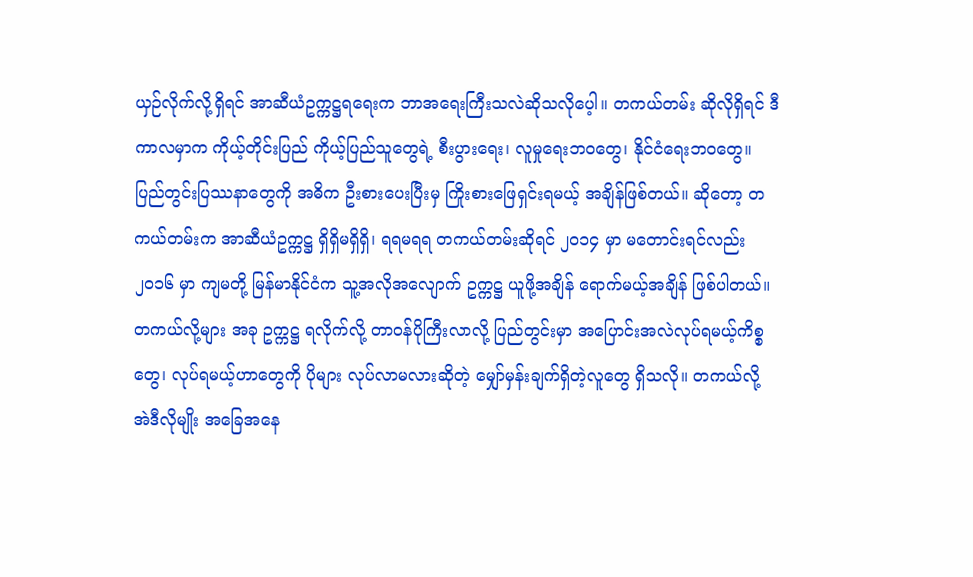ယှဉ်လိုက်လို့ရှိရင် အာဆီယံဥက္ကဋ္ဌရရေးက ဘာအရေးကြီးသလဲဆိုသလိုပေ့ါ။ တကယ်တမ်း ဆိုလိုရှိရင် ဒီကာလမှာက ကိုယ့်တိုင်းပြည် ကိုယ့်ပြည်သူတွေရဲ့ စီးပွားရေး၊ လူမှုရေးဘဝတွေ၊ နိုင်ငံရေးဘဝတွေ။ ပြည်တွင်းပြဿနာတွေကို အဓိက ဦးစားပေးပြီးမှ ကြိုးစားဖြေရှင်းရမယ့် အချိန်ဖြစ်တယ်။ ဆိုတော့ တကယ်တမ်းက အာဆီယံဥက္ကဋ္ဌ ရှိရှိမရှိရှိ၊ ရရမရရ တကယ်တမ်းဆိုရင် ၂၀၁၄ မှာ မတောင်းရင်လည်း ၂၀၁၆ မှာ ကျမတို့ မြန်မာနိုင်ငံက သူ့အလိုအလျောက် ဥက္ကဋ္ဌ ယူဖို့အချိန် ရောက်မယ့်အချိန် ဖြစ်ပါတယ်။ တကယ်လို့များ အခု ဥက္ကဋ္ဌ ရလိုက်လို့ တာဝန်ပိုကြီးလာလို့ ပြည်တွင်းမှာ အပြောင်းအလဲလုပ်ရမယ့်ကိစ္စတွေ၊ လုပ်ရမယ့်ဟာတွေကို ပိုများ လုပ်လာမလားဆိုတဲ့ မျှော်မှန်းချက်ရှိတဲ့လူတွေ ရှိသလို။ တကယ်လို့ အဲဒီလိုမျိုး အခြေအနေ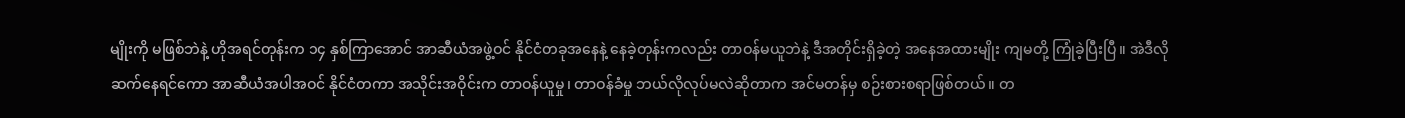မျိုးကို မဖြစ်ဘဲနဲ့ ဟိုအရင်တုန်းက ၁၄ နှစ်ကြာအောင် အာဆီယံအဖွဲ့ဝင် နိုင်ငံတခုအနေနဲ့ နေခဲ့တုန်းကလည်း တာဝန်မယူဘဲနဲ့ ဒီအတိုင်းရှိခဲ့တဲ့ အနေအထားမျိုး ကျမတို့ ကြုံခဲ့ပြီးပြီ။ အဲဒီလို ဆက်နေရင်ကော အာဆီယံအပါအဝင် နိုင်ငံတကာ အသိုင်းအဝိုင်းက တာဝန်ယူမှု၊ တာဝန်ခံမှု ဘယ်လိုလုပ်မလဲဆိုတာက အင်မတန်မှ စဉ်းစားစရာဖြစ်တယ်။ တ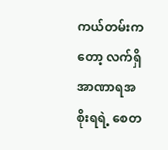ကယ်တမ်းကတော့ လက်ရှိ အာဏာရအစိုးရရဲ့ စေတ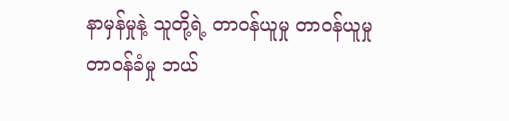နာမှန်မှုနဲ့ သူတို့ရဲ့ တာဝန်ယူမှု တာဝန်ယူမှု တာဝန်ခံမှု ဘယ်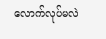လောက်လုပ်မလဲ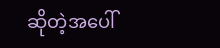ဆိုတဲ့အပေါ်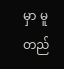မှာ မူတည်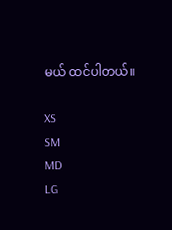မယ် ထင်ပါတယ်။

XS
SM
MD
LG